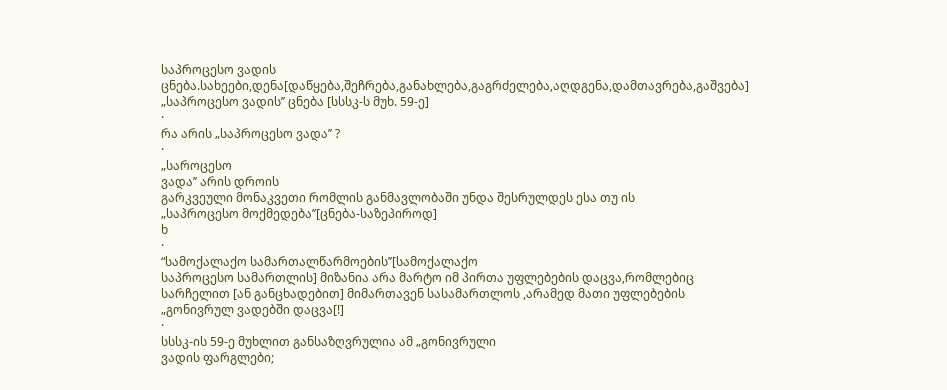საპროცესო ვადის ცნება.სახეები,დენა[დაწყება,შეჩრება,განახლება,გაგრძელება,აღდგენა,დამთავრება,გაშვება]
„საპროცესო ვადის’’ ცნება [სსსკ-ს მუხ. 59-ე]
·
რა არის „საპროცესო ვადა’’ ?
·
„საროცესო
ვადა’’ არის დროის
გარკვეული მონაკვეთი რომლის განმავლობაში უნდა შესრულდეს ესა თუ ის
„საპროცესო მოქმედება’’[ცნება-საზეპიროდ]
ხ
·
“სამოქალაქო სამართალწარმოების’’[სამოქალაქო
საპროცესო სამართლის] მიზანია არა მარტო იმ პირთა უფლებების დაცვა,რომლებიც
სარჩელით [ან განცხადებით] მიმართავენ სასამართლოს ,არამედ მათი უფლებების „გონივრულ ვადებში დაცვა[!]
·
სსსკ-ის 59-ე მუხლით განსაზღვრულია ამ „გონივრული
ვადის ფარგლები;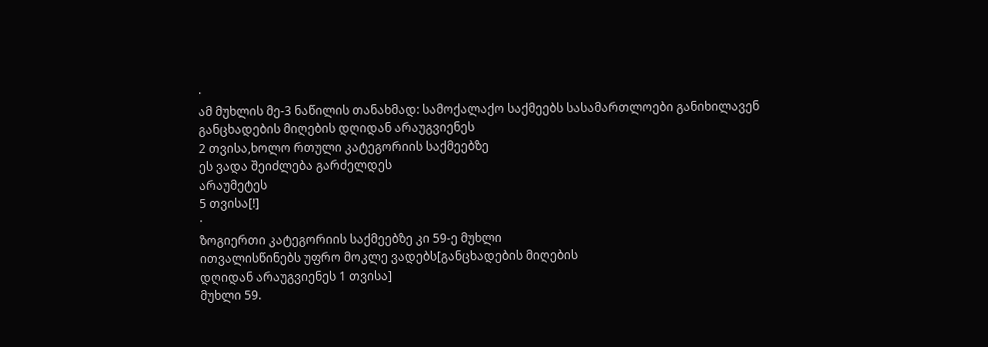·
ამ მუხლის მე-3 ნაწილის თანახმად: სამოქალაქო საქმეებს სასამართლოები განიხილავენ განცხადების მიღების დღიდან არაუგვიენეს
2 თვისა,ხოლო რთული კატეგორიის საქმეებზე
ეს ვადა შეიძლება გარძელდეს
არაუმეტეს
5 თვისა[!]
·
ზოგიერთი კატეგორიის საქმეებზე კი 59-ე მუხლი
ითვალისწინებს უფრო მოკლე ვადებს[განცხადების მიღების
დღიდან არაუგვიენეს 1 თვისა]
მუხლი 59.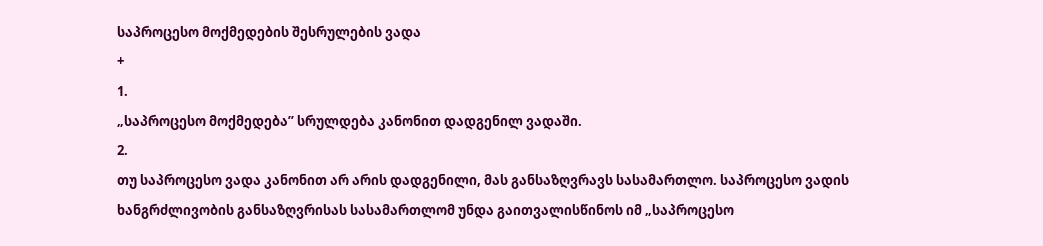საპროცესო მოქმედების შესრულების ვადა
+
1.
„საპროცესო მოქმედება’’ სრულდება კანონით დადგენილ ვადაში.
2.
თუ საპროცესო ვადა კანონით არ არის დადგენილი, მას განსაზღვრავს სასამართლო. საპროცესო ვადის ხანგრძლივობის განსაზღვრისას სასამართლომ უნდა გაითვალისწინოს იმ „საპროცესო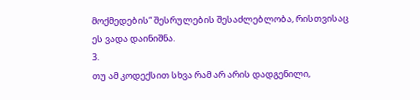მოქმედების“ შესრულების შესაძლებლობა, რისთვისაც ეს ვადა დაინიშნა.
3.
თუ ამ კოდექსით სხვა რამ არ არის დადგენილი,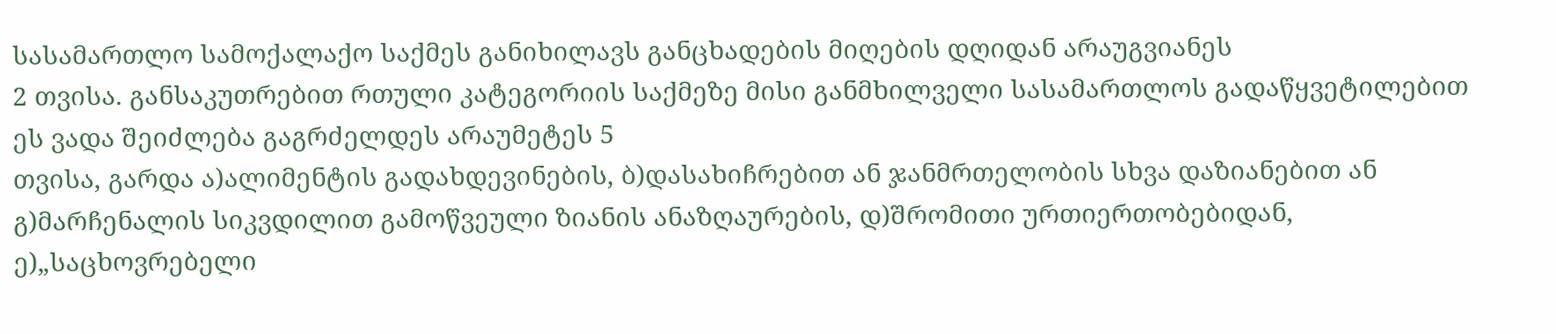სასამართლო სამოქალაქო საქმეს განიხილავს განცხადების მიღების დღიდან არაუგვიანეს
2 თვისა. განსაკუთრებით რთული კატეგორიის საქმეზე მისი განმხილველი სასამართლოს გადაწყვეტილებით ეს ვადა შეიძლება გაგრძელდეს არაუმეტეს 5
თვისა, გარდა ა)ალიმენტის გადახდევინების, ბ)დასახიჩრებით ან ჯანმრთელობის სხვა დაზიანებით ან გ)მარჩენალის სიკვდილით გამოწვეული ზიანის ანაზღაურების, დ)შრომითი ურთიერთობებიდან, ე)„საცხოვრებელი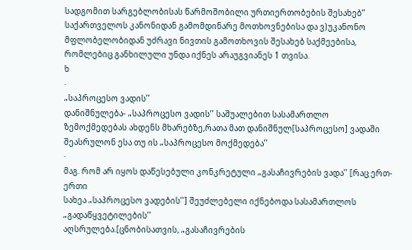სადგომით სარგებლობისას წარმოშობილი ურთიერთობების შესახებ“ საქართველოს კანონიდან გამომდინარე მოთხოვნებისა და ვ)უკანონო მფლობელობიდან უძრავი ნივთის გამოთხოვის შესახებ საქმეებისა, რომლებიც განხილული უნდა იქნეს არაუგვიანეს 1 თვისა.
ხ
·
„საპროცესო ვადის’’
დანიშნულება- „საპროცესო ვადის’’ საშუალებით სასამართლო
ზემოქმედებას ახდენს მხარებზე,რათა მათ დანიშნულ[საპროცესო] ვადაში შეასრულონ ესა თუ ის „საპროცესო მოქმედება’’
·
მაგ. რომ არ იყოს დაწესებული კონკრეტული „გასაჩივრების ვადა’’ [რაც ერთ-ერთი
სახეა „საპროცესო ვადების’’] შეუძლებელი იქნებოდა სასამართლოს „გადაწყვეტილების’’
აღსრულება.[ცნობისათვის, „გასაჩივრების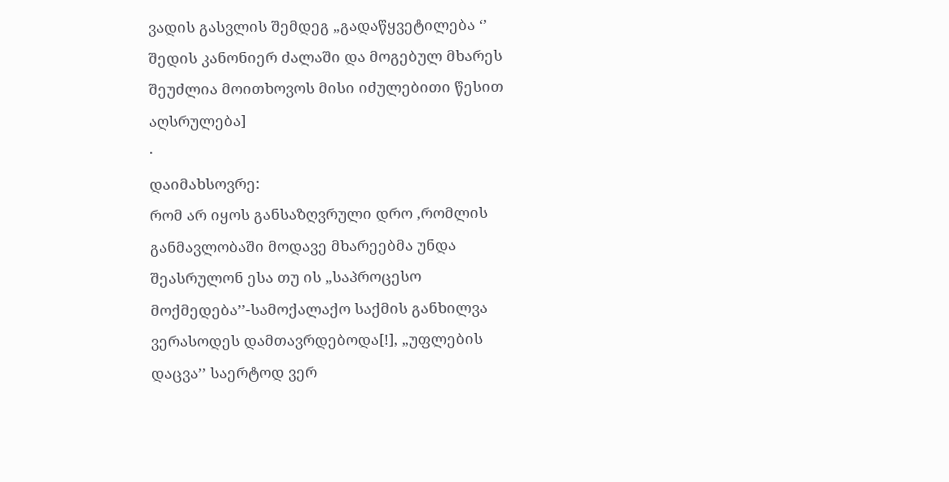ვადის გასვლის შემდეგ „გადაწყვეტილება ‘’
შედის კანონიერ ძალაში და მოგებულ მხარეს შეუძლია მოითხოვოს მისი იძულებითი წესით
აღსრულება]
·
დაიმახსოვრე:
რომ არ იყოს განსაზღვრული დრო ,რომლის
განმავლობაში მოდავე მხარეებმა უნდა შეასრულონ ესა თუ ის „საპროცესო
მოქმედება’’-სამოქალაქო საქმის განხილვა ვერასოდეს დამთავრდებოდა[!], „უფლების
დაცვა’’ საერტოდ ვერ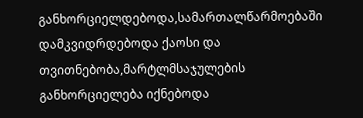განხორციელდებოდა,სამართალწარმოებაში დამკვიდრდებოდა ქაოსი და
თვითნებობა,მარტლმსაჯულების განხორციელება იქნებოდა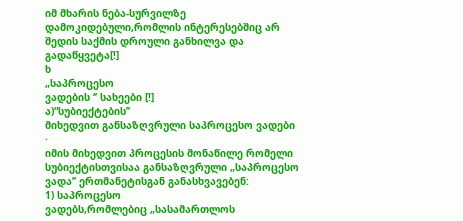იმ მხარის ნება-სურვილზე
დამოკიდებული,რომლის ინტერესებშიც არ შედის საქმის დროული განხილვა და გადაწყვეტა[!]
ხ
„საპროცესო
ვადების ‘’ სახეები [!]
ა)“სუბიექტების’’
მიხედვით განსაზღვრული საპროცესო ვადები
·
იმის მიხედვით პროცესის მონაწილე რომელი
სუბიექტისთვისაა განსაზღვრული „საპროცესო ვადა’’ ერთმანეტისგან განასხვავებენ:
1) საპროცესო
ვადებს,რომლებიც „სასამართლოს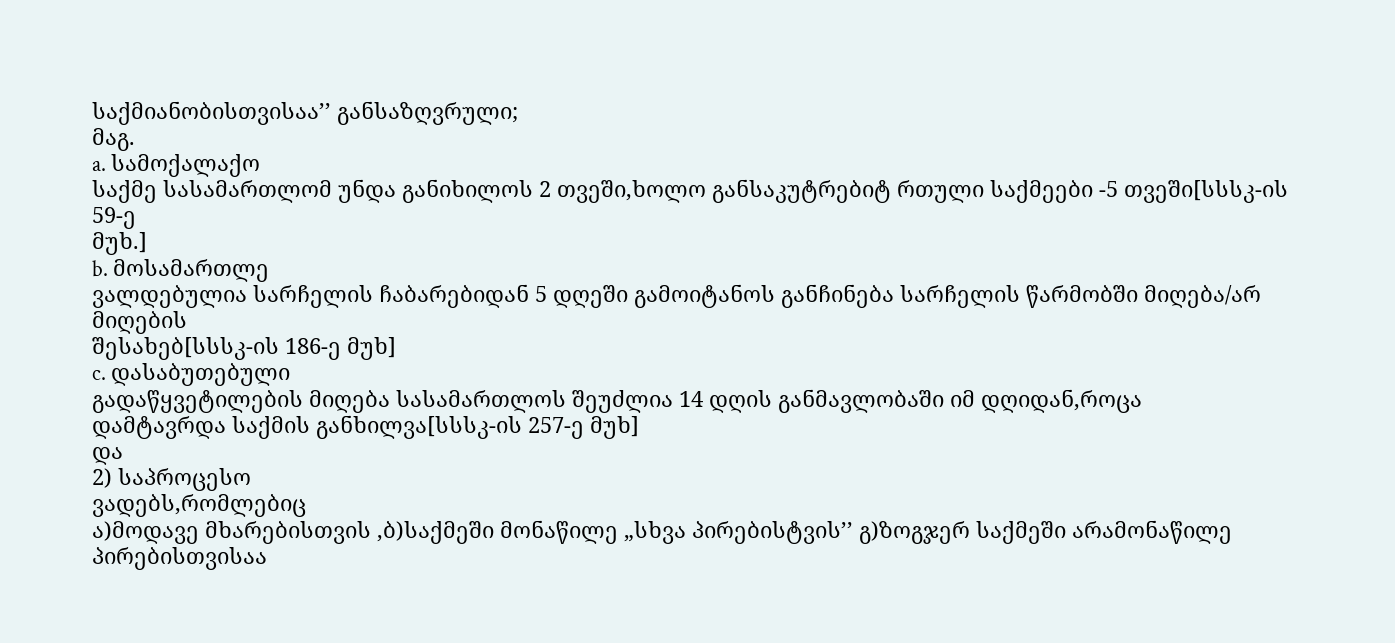საქმიანობისთვისაა’’ განსაზღვრული;
მაგ.
a. სამოქალაქო
საქმე სასამართლომ უნდა განიხილოს 2 თვეში,ხოლო განსაკუტრებიტ რთული საქმეები -5 თვეში[სსსკ-ის 59-ე
მუხ.]
b. მოსამართლე
ვალდებულია სარჩელის ჩაბარებიდან 5 დღეში გამოიტანოს განჩინება სარჩელის წარმობში მიღება/არ მიღების
შესახებ[სსსკ-ის 186-ე მუხ]
c. დასაბუთებული
გადაწყვეტილების მიღება სასამართლოს შეუძლია 14 დღის განმავლობაში იმ დღიდან,როცა
დამტავრდა საქმის განხილვა[სსსკ-ის 257-ე მუხ]
და
2) საპროცესო
ვადებს,რომლებიც
ა)მოდავე მხარებისთვის ,ბ)საქმეში მონაწილე „სხვა პირებისტვის’’ გ)ზოგჯერ საქმეში არამონაწილე პირებისთვისაა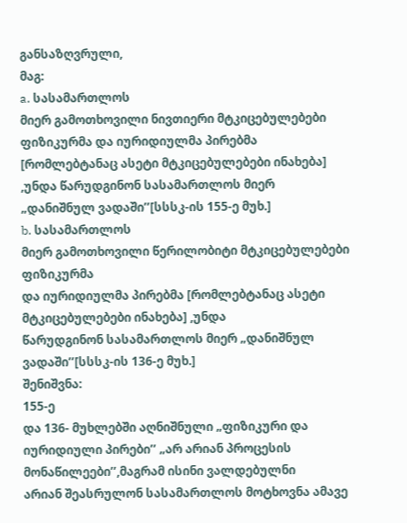განსაზღვრული,
მაგ:
a. სასამართლოს
მიერ გამოთხოვილი ნივთიერი მტკიცებულებები
ფიზიკურმა და იურიდიულმა პირებმა [რომლებტანაც ასეტი მტკიცებულებები ინახება]
,უნდა წარუდგინონ სასამართლოს მიერ
„დანიშნულ ვადაში’’[სსსკ-ის 155-ე მუხ.]
b. სასამართლოს
მიერ გამოთხოვილი წერილობიტი მტკიცებულებები ფიზიკურმა
და იურიდიულმა პირებმა [რომლებტანაც ასეტი მტკიცებულებები ინახება] ,უნდა
წარუდგინონ სასამართლოს მიერ „დანიშნულ ვადაში’’[სსსკ-ის 136-ე მუხ.]
შენიშვნა:
155-ე
და 136- მუხლებში აღნიშნული „ფიზიკური და
იურიდიული პირები’’ „არ არიან პროცესის მონაწილეები’’,მაგრამ ისინი ვალდებულნი
არიან შეასრულონ სასამართლოს მოტხოვნა ამავე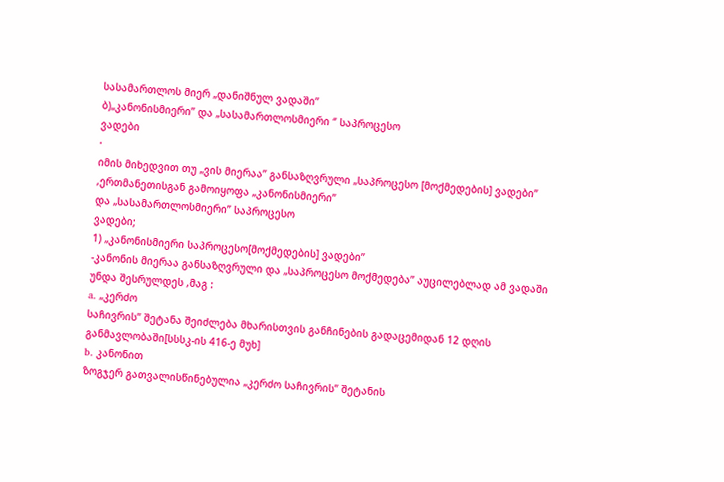სასამართლოს მიერ „დანიშნულ ვადაში’’
ბ)„კანონისმიერი’’ და „სასამართლოსმიერი ‘’ საპროცესო
ვადები
·
იმის მიხედვით თუ „ვის მიერაა’’ განსაზღვრული „საპროცესო [მოქმედების] ვადები’’
,ერთმანეთისგან გამოიყოფა „კანონისმიერი’’
და „სასამართლოსმიერი’’ საპროცესო
ვადები;
1) „კანონისმიერი საპროცესო[მოქმედების] ვადები’’
-კანონის მიერაა განსაზღვრული და „საპროცესო მოქმედება’’ აუცილებლად ამ ვადაში
უნდა შესრულდეს ,მაგ :
a. „კერძო
საჩივრის’’ შეტანა შეიძლება მხარისთვის განჩინების გადაცემიდან 12 დღის
განმავლობაში[სსსკ-ის 416-ე მუხ]
b. კანონით
ზოგჯერ გათვალისწინებულია „კერძო საჩივრის’’ შეტანის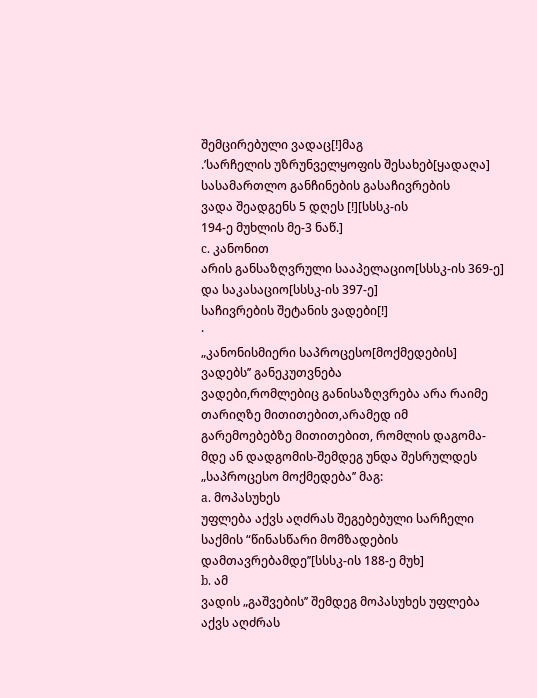შემცირებული ვადაც[!]მაგ
.’სარჩელის უზრუნველყოფის შესახებ[ყადაღა] სასამართლო განჩინების გასაჩივრების
ვადა შეადგენს 5 დღეს [!][სსსკ-ის
194-ე მუხლის მე-3 ნაწ.]
c. კანონით
არის განსაზღვრული სააპელაციო[სსსკ-ის 369-ე] და საკასაციო[სსსკ-ის 397-ე]
საჩივრების შეტანის ვადები[!]
·
„კანონისმიერი საპროცესო[მოქმედების]
ვადებს’’ განეკუთვნება
ვადები,რომლებიც განისაზღვრება არა რაიმე თარიღზე მითითებით,არამედ იმ
გარემოებებზე მითითებით, რომლის დაგომა-მდე ან დადგომის-შემდეგ უნდა შესრულდეს „საპროცესო მოქმედება’’ მაგ:
a. მოპასუხეს
უფლება აქვს აღძრას შეგებებული სარჩელი საქმის “წინასწარი მომზადების დამთავრებამდე’’[სსსკ-ის 188-ე მუხ]
b. ამ
ვადის „გაშვების’’ შემდეგ მოპასუხეს უფლება აქვს აღძრას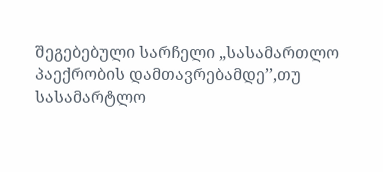შეგებებული სარჩელი „სასამართლო პაექრობის დამთავრებამდე’’,თუ
სასამარტლო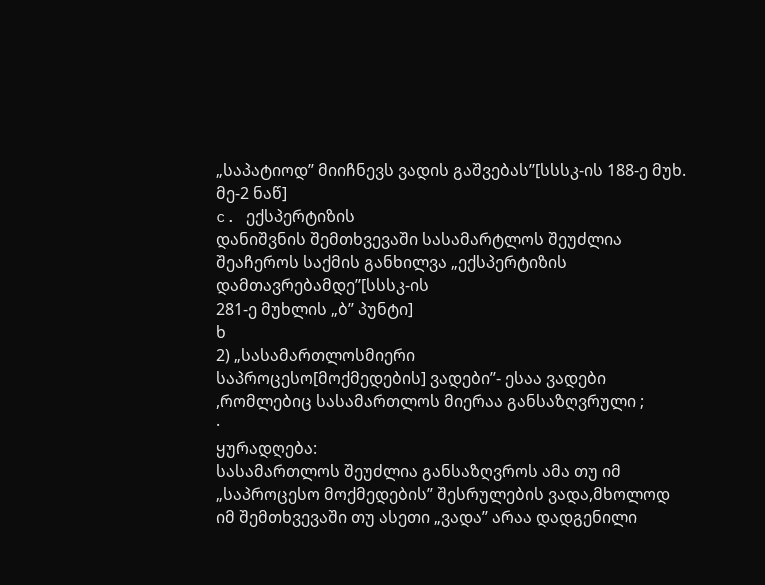„საპატიოდ’’ მიიჩნევს ვადის გაშვებას’’[სსსკ-ის 188-ე მუხ. მე-2 ნაწ]
c. ექსპერტიზის
დანიშვნის შემთხვევაში სასამარტლოს შეუძლია შეაჩეროს საქმის განხილვა „ექსპერტიზის დამთავრებამდე’’[სსსკ-ის
281-ე მუხლის „ბ’’ პუნტი]
ხ
2) „სასამართლოსმიერი
საპროცესო[მოქმედების] ვადები’’- ესაა ვადები ,რომლებიც სასამართლოს მიერაა განსაზღვრული ;
·
ყურადღება:
სასამართლოს შეუძლია განსაზღვროს ამა თუ იმ „საპროცესო მოქმედების’’ შესრულების ვადა,მხოლოდ
იმ შემთხვევაში თუ ასეთი „ვადა’’ არაა დადგენილი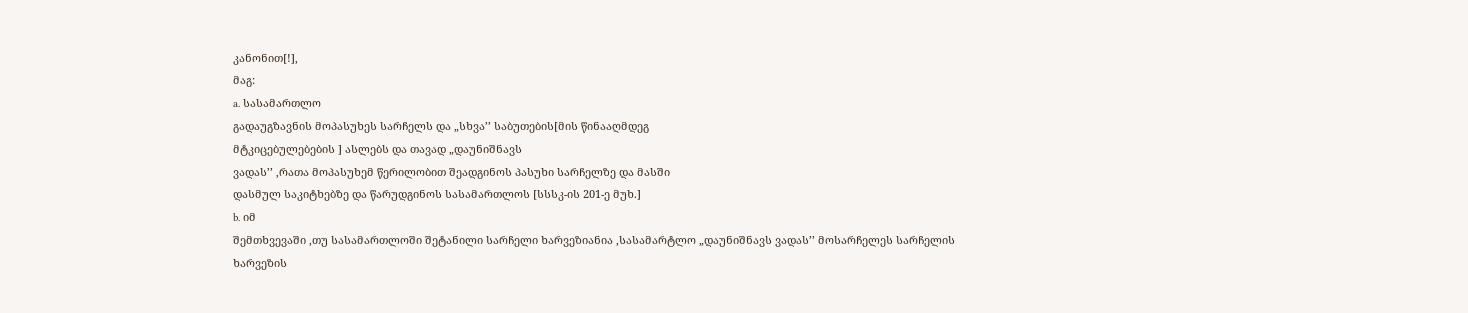კანონით[!],
მაგ:
a. სასამართლო
გადაუგზავნის მოპასუხეს სარჩელს და „სხვა’’ საბუთების[მის წინააღმდეგ
მტკიცებულებების ] ასლებს და თავად „დაუნიშნავს
ვადას’’ ,რათა მოპასუხემ წერილობით შეადგინოს პასუხი სარჩელზე და მასში
დასმულ საკიტხებზე და წარუდგინოს სასამართლოს [სსსკ-ის 201-ე მუხ.]
b. იმ
შემთხვევაში ,თუ სასამართლოში შეტანილი სარჩელი ხარვეზიანია ,სასამარტლო „დაუნიშნავს ვადას’’ მოსარჩელეს სარჩელის ხარვეზის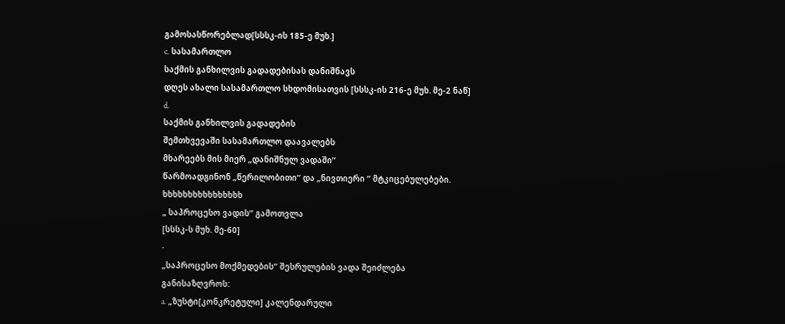გამოსასწორებლად[სსსკ-ის 185-ე მუხ.]
c. სასამართლო
საქმის განხილვის გადადებისას დანიშნავს
დღეს ახალი სასამართლო სხდომისათვის [სსსკ-ის 216-ე მუხ. მე-2 ნაწ]
d.
საქმის განხილვის გადადების
შემთხვევაში სასამართლო დაავალებს
მხარეებს მის მიერ „დანიშნულ ვადაში’’
წარმოადგინონ „წერილობითი’’ და „ნივთიერი ‘’ მტკიცებულებები.
ხხხხხხხხხხხხხხხხ
„ საპროცესო ვადის’’ გამოთვლა
[სსსკ-ს მუხ. მე-60]
·
„საპროცესო მოქმედების’’ შესრულების ვადა შეიძლება
განისაზღვროს:
a. „ზუსტი[კონკრეტული] კალენდარული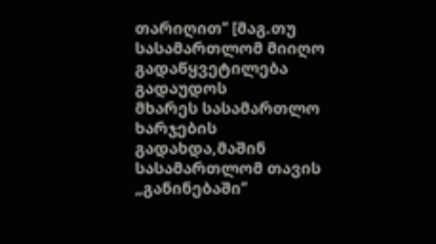თარიღით’’ [მაგ.თუ სასამართლომ მიიღო გადაწყვეტილება გადაუდოს
მხარეს სასამართლო ხარჯების გადახდა,მაშინ სასამართლომ თავის „განინებაში’’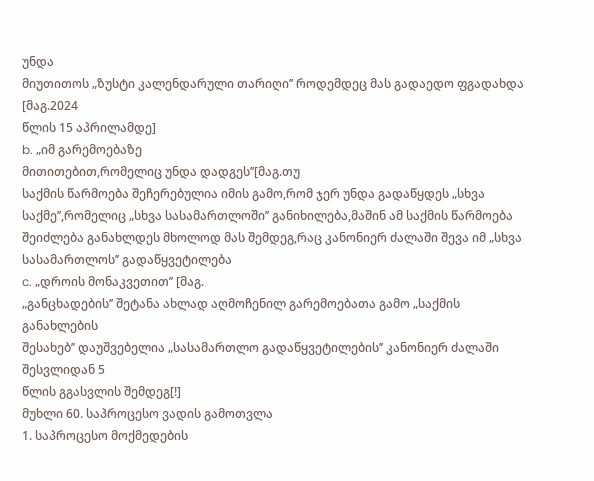უნდა
მიუთითოს „ზუსტი კალენდარული თარიღი’’ როდემდეც მას გადაედო ფგადახდა [მაგ.2024
წლის 15 აპრილამდე]
b. „იმ გარემოებაზე
მითითებით,რომელიც უნდა დადგეს’’[მაგ.თუ
საქმის წარმოება შეჩერებულია იმის გამო,რომ ჯერ უნდა გადაწყდეს „სხვა
საქმე’’,რომელიც „სხვა სასამართლოში’’ განიხილება,მაშინ ამ საქმის წარმოება
შეიძლება განახლდეს მხოლოდ მას შემდეგ,რაც კანონიერ ძალაში შევა იმ „სხვა
სასამართლოს’’ გადაწყვეტილება
c. „დროის მონაკვეთით’’ [მაგ.
„განცხადების’’ შეტანა ახლად აღმოჩენილ გარემოებათა გამო „საქმის განახლების
შესახებ’’ დაუშვებელია „სასამართლო გადაწყვეტილების’’ კანონიერ ძალაში შესვლიდან 5
წლის გგასვლის შემდეგ[!]
მუხლი 60. საპროცესო ვადის გამოთვლა
1. საპროცესო მოქმედების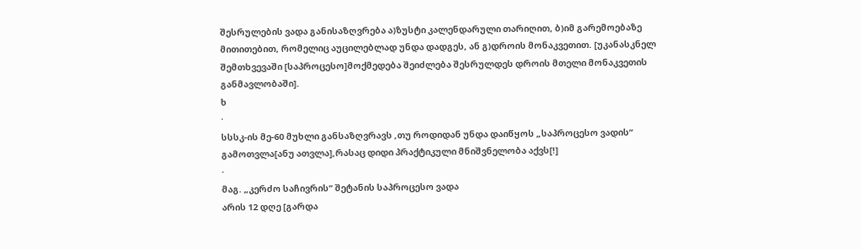შესრულების ვადა განისაზღვრება ა)ზუსტი კალენდარული თარიღით, ბ)იმ გარემოებაზე მითითებით, რომელიც აუცილებლად უნდა დადგეს, ან გ)დროის მონაკვეთით. [უკანასკნელ შემთხვევაში [საპროცესო]მოქმედება შეიძლება შესრულდეს დროის მთელი მონაკვეთის განმავლობაში].
ხ
·
სსსკ-ის მე-60 მუხლი განსაზღვრავს ,თუ როდიდან უნდა დაიწყოს „საპროცესო ვადის’’
გამოთვლა[ანუ ათვლა],რასაც დიდი პრაქტიკული მნიშვნელობა აქვს[!]
·
მაგ. „კერძო საჩივრის’’ შეტანის საპროცესო ვადა
არის 12 დღე [გარდა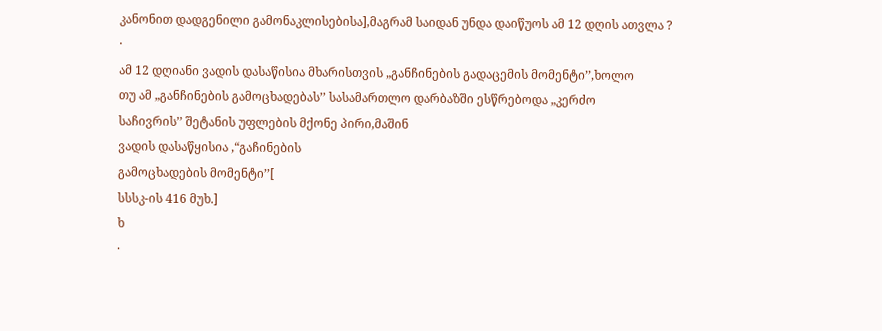კანონით დადგენილი გამონაკლისებისა],მაგრამ საიდან უნდა დაიწუოს ამ 12 დღის ათვლა ?
·
ამ 12 დღიანი ვადის დასაწისია მხარისთვის „განჩინების გადაცემის მომენტი’’,ხოლო
თუ ამ „განჩინების გამოცხადებას’’ სასამართლო დარბაზში ესწრებოდა „კერძო
საჩივრის’’ შეტანის უფლების მქონე პირი,მაშინ
ვადის დასაწყისია ,“გაჩინების
გამოცხადების მომენტი’’[
სსსკ-ის 416 მუხ.]
ხ
·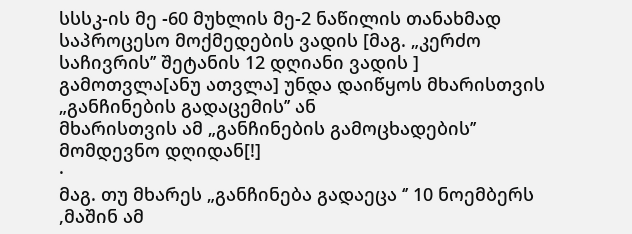სსსკ-ის მე -60 მუხლის მე-2 ნაწილის თანახმად
საპროცესო მოქმედების ვადის [მაგ. „კერძო საჩივრის’’ შეტანის 12 დღიანი ვადის ]
გამოთვლა[ანუ ათვლა] უნდა დაიწყოს მხარისთვის „განჩინების გადაცემის’’ ან
მხარისთვის ამ „განჩინების გამოცხადების’’ მომდევნო დღიდან[!]
·
მაგ. თუ მხარეს „განჩინება გადაეცა ‘’ 10 ნოემბერს
,მაშინ ამ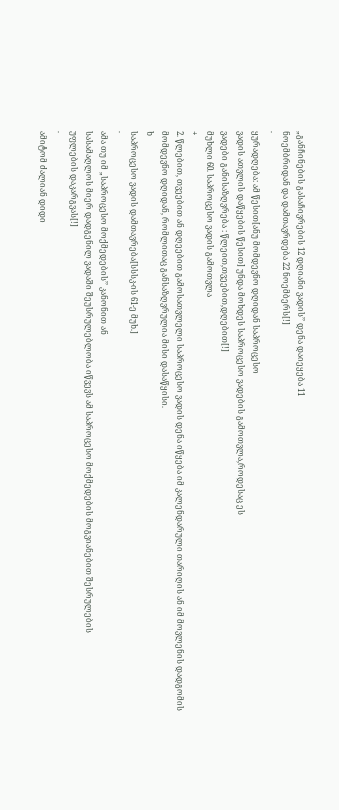„განჩინების გასაჩივრების 12 დღიანი ვადის’’ დენა დაიეყება 11
ნოემბრიდან და დამთავრდება 22 ნოემბერს[!]
·
ყურადღება: ამ წესით[ანუ მომდევნო დღიდან საპროცესო
ვადის ათვლის დაწყების წესით] უნდა მოხდეს საპროცესო ვადების გამოთვლა,როდესაც ეს
ვადები განისაზღვრება : წლეით,თვეებით,დღებით[!]
მუხლი 60. საპროცესო ვადის გამოთვლა
+
2. წლებით, თვეებით ან დღეებით გამოსათვლელი საპროცესო ვადის დენა იწყება იმ კალენდარული თარიღის ან იმ მოვლენის დადგომის მომდევნო დღიდან, რომლითაც განსაზღვრულია მისი დასაწყისი.
ხ
საპროცესო ვადის დამთავრება[სსსკ-ის 61-ე მუხ.]
·
ამა თუ იმ „საპროცესო მოქმედების’’ კანონით ან
სასამაღლოს მიერ დადგენილ ვადაში შეუსრულებლობა იწვევს ამ საპროცესო მოქმედების მოგვიანებით შესრულების
უფლების დაკარგვას[!]
·
ამიტომ ძალიან დიდი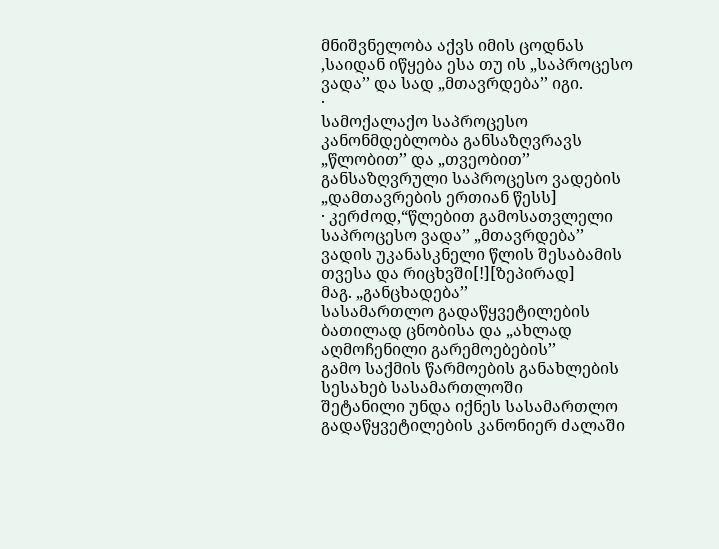მნიშვნელობა აქვს იმის ცოდნას
,საიდან იწყება ესა თუ ის „საპროცესო ვადა’’ და სად „მთავრდება’’ იგი.
·
სამოქალაქო საპროცესო კანონმდებლობა განსაზღვრავს
„წლობით’’ და „თვეობით’’ განსაზღვრული საპროცესო ვადების „დამთავრების ერთიან წესს]
· კერძოდ,“წლებით გამოსათვლელი
საპროცესო ვადა’’ „მთავრდება’’
ვადის უკანასკნელი წლის შესაბამის თვესა და რიცხვში[!][ზეპირად]
მაგ. „განცხადება’’
სასამართლო გადაწყვეტილების ბათილად ცნობისა და „ახლად აღმოჩენილი გარემოებების’’
გამო საქმის წარმოების განახლების სესახებ სასამართლოში
შეტანილი უნდა იქნეს სასამართლო გადაწყვეტილების კანონიერ ძალაში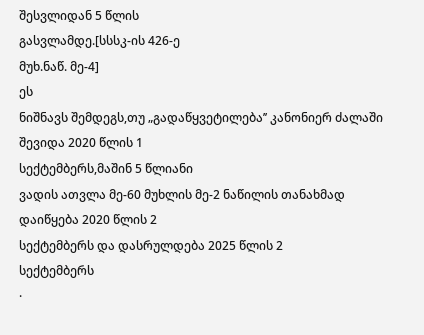შესვლიდან 5 წლის
გასვლამდე.[სსსკ-ის 426-ე
მუხ.ნაწ. მე-4]
ეს
ნიშნავს შემდეგს,თუ „გადაწყვეტილება’’ კანონიერ ძალაში შევიდა 2020 წლის 1
სექტემბერს,მაშინ 5 წლიანი
ვადის ათვლა მე-60 მუხლის მე-2 ნაწილის თანახმად დაიწყება 2020 წლის 2
სექტემბერს და დასრულდება 2025 წლის 2
სექტემბერს
·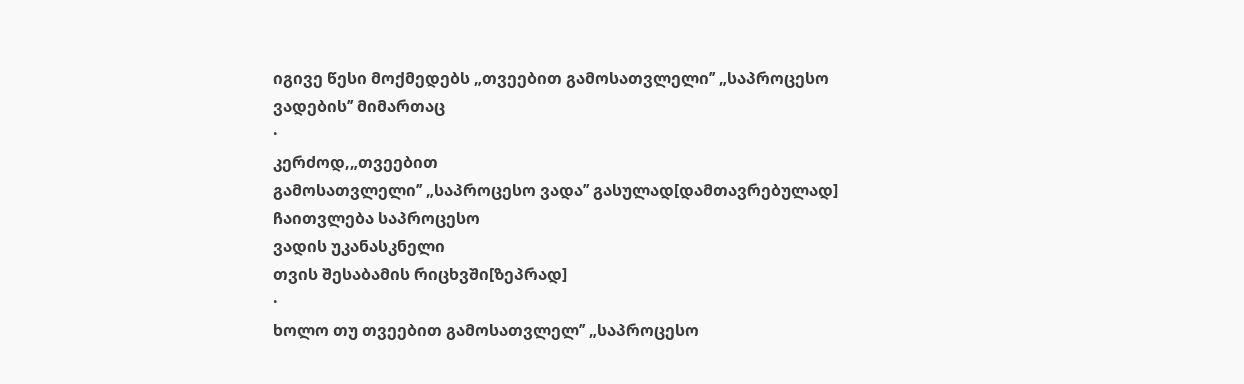იგივე წესი მოქმედებს „თვეებით გამოსათვლელი’’ „საპროცესო
ვადების’’ მიმართაც
·
კერძოდ,„თვეებით
გამოსათვლელი’’ „საპროცესო ვადა’’ გასულად[დამთავრებულად] ჩაითვლება საპროცესო
ვადის უკანასკნელი
თვის შესაბამის რიცხვში[ზეპრად]
·
ხოლო თუ თვეებით გამოსათვლელ’’ „საპროცესო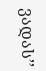ვადას’’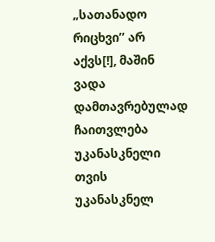„სათანადო რიცხვი’’ არ აქვს[!], მაშინ ვადა
დამთავრებულად ჩაითვლება უკანასკნელი თვის უკანასკნელ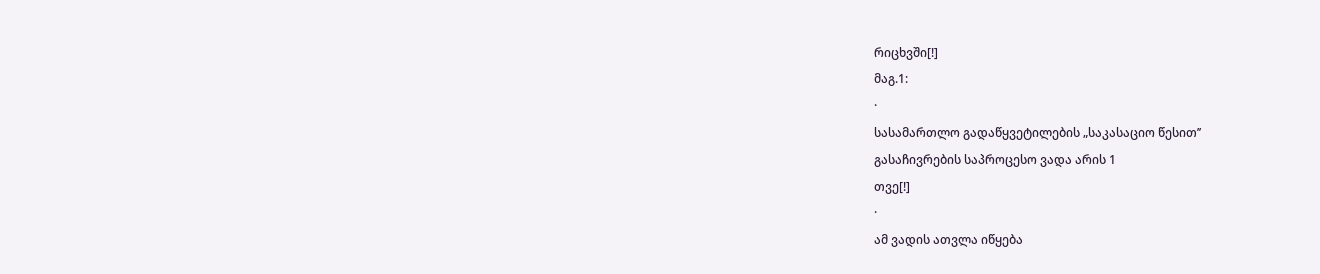რიცხვში[!]
მაგ.1:
·
სასამართლო გადაწყვეტილების „საკასაციო წესით’’
გასაჩივრების საპროცესო ვადა არის 1
თვე[!]
·
ამ ვადის ათვლა იწყება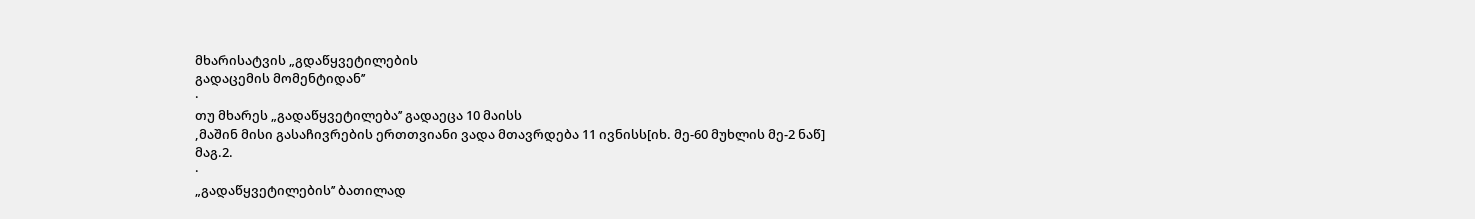მხარისატვის „გდაწყვეტილების
გადაცემის მომენტიდან’’
·
თუ მხარეს „გადაწყვეტილება’’ გადაეცა 10 მაისს
,მაშინ მისი გასაჩივრების ერთთვიანი ვადა მთავრდება 11 ივნისს[იხ. მე-60 მუხლის მე-2 ნაწ]
მაგ.2.
·
„გადაწყვეტილების’’ ბათილად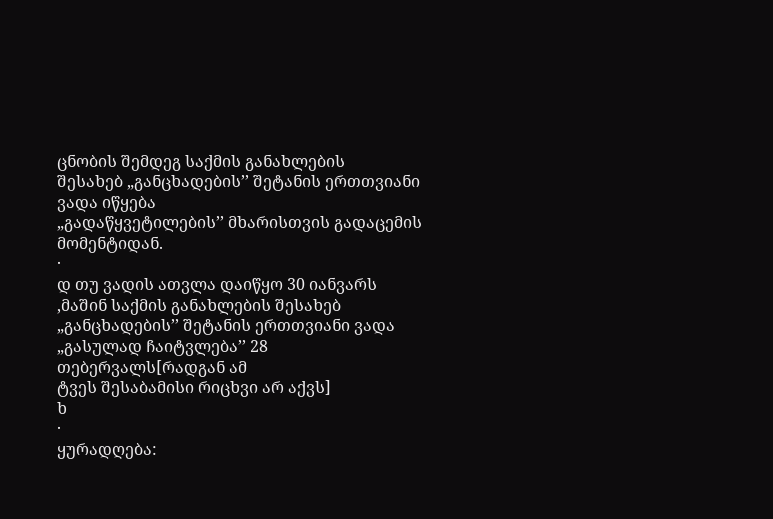ცნობის შემდეგ საქმის განახლების
შესახებ „განცხადების’’ შეტანის ერთთვიანი ვადა იწყება
„გადაწყვეტილების’’ მხარისთვის გადაცემის მომენტიდან.
·
დ თუ ვადის ათვლა დაიწყო 30 იანვარს ,მაშინ საქმის განახლების შესახებ „განცხადების’’ შეტანის ერთთვიანი ვადა „გასულად ჩაიტვლება’’ 28 თებერვალს[რადგან ამ
ტვეს შესაბამისი რიცხვი არ აქვს]
ხ
·
ყურადღება: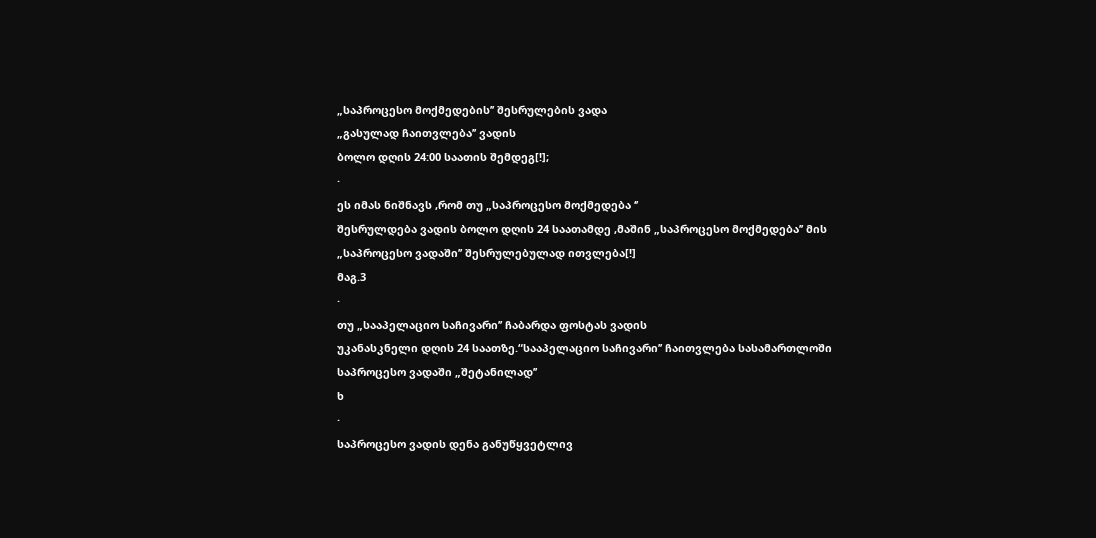„საპროცესო მოქმედების’’ შესრულების ვადა
„გასულად ჩაითვლება’’ ვადის
ბოლო დღის 24:00 საათის შემდეგ[!];
·
ეს იმას ნიშნავს ,რომ თუ „საპროცესო მოქმედება ‘’
შესრულდება ვადის ბოლო დღის 24 საათამდე ,მაშინ „საპროცესო მოქმედება’’ მის
„საპროცესო ვადაში’’ შესრულებულად ითვლება[!]
მაგ.3
·
თუ „სააპელაციო საჩივარი’’ ჩაბარდა ფოსტას ვადის
უკანასკნელი დღის 24 საათზე.“სააპელაციო საჩივარი’’ ჩაითვლება სასამართლოში
საპროცესო ვადაში „შეტანილად’’
ხ
·
საპროცესო ვადის დენა განუწყვეტლივ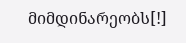მიმდინარეობს[!]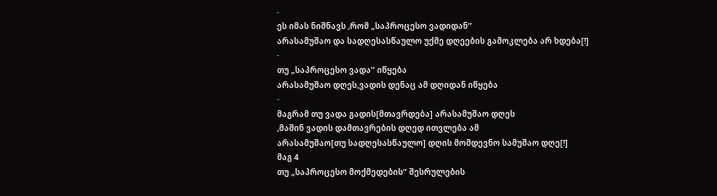·
ეს იმას ნიშნავს ,რომ „საპროცესო ვადიდან’’
არასამუშაო და სადღესასწაულო უქმე დღეების გამოკლება არ ხდება[!]
·
თუ „საპროცესო ვადა’’ იწყება
არასამუშაო დღეს,ვადის დენაც ამ დღიდან იწყება
·
მაგრამ თუ ვადა გადის[მთავრდება] არასამუშაო დღეს
,მაშინ ვადის დამთავრების დღედ ითვლება ამ
არასამუშაო[თუ სადღესასწაულო] დღის მომდევნო სამუშაო დღე[!]
მაგ 4
თუ „საპროცესო მოქმედების’’ შესრულების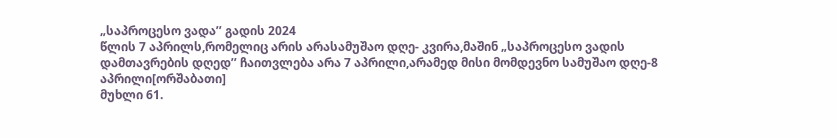„საპროცესო ვადა’’ გადის 2024
წლის 7 აპრილს,რომელიც არის არასამუშაო დღე- კვირა,მაშინ „საპროცესო ვადის
დამთავრების დღედ’’ ჩაითვლება არა 7 აპრილი,არამედ მისი მომდევნო სამუშაო დღე-8
აპრილი[ორშაბათი]
მუხლი 61.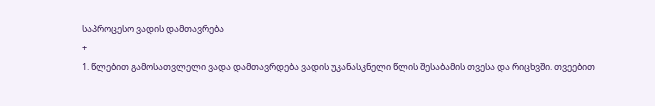საპროცესო ვადის დამთავრება
+
1. წლებით გამოსათვლელი ვადა დამთავრდება ვადის უკანასკნელი წლის შესაბამის თვესა და რიცხვში. თვეებით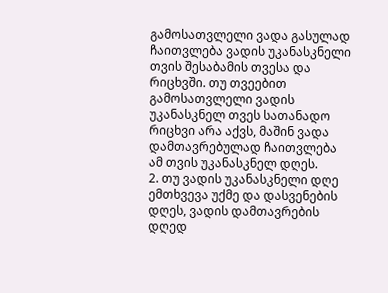გამოსათვლელი ვადა გასულად ჩაითვლება ვადის უკანასკნელი თვის შესაბამის თვესა და რიცხვში. თუ თვეებით გამოსათვლელი ვადის უკანასკნელ თვეს სათანადო რიცხვი არა აქვს, მაშინ ვადა დამთავრებულად ჩაითვლება ამ თვის უკანასკნელ დღეს.
2. თუ ვადის უკანასკნელი დღე ემთხვევა უქმე და დასვენების დღეს, ვადის დამთავრების დღედ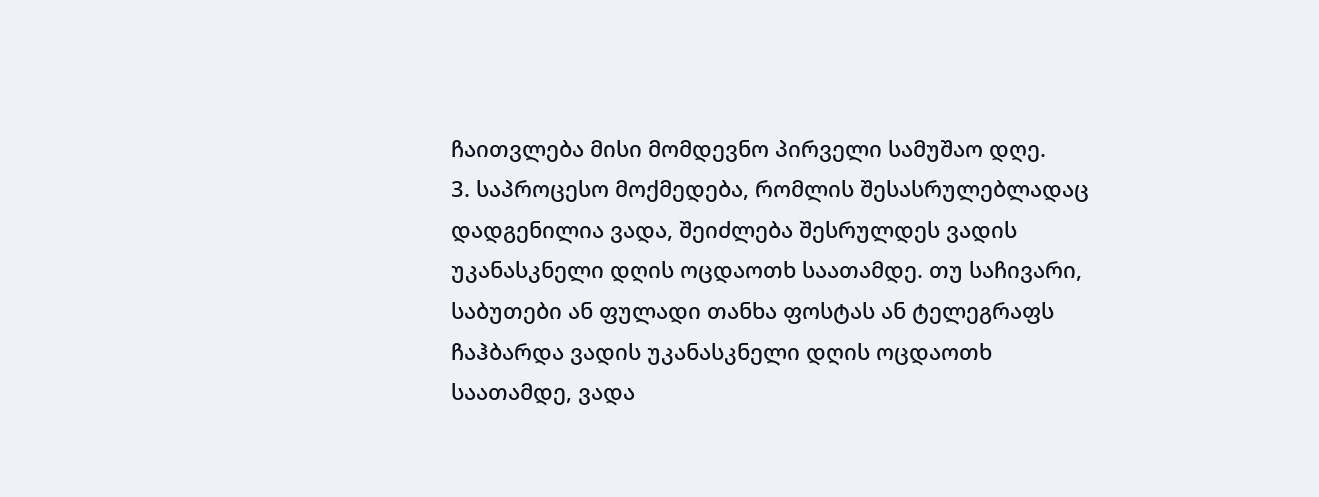ჩაითვლება მისი მომდევნო პირველი სამუშაო დღე.
3. საპროცესო მოქმედება, რომლის შესასრულებლადაც დადგენილია ვადა, შეიძლება შესრულდეს ვადის უკანასკნელი დღის ოცდაოთხ საათამდე. თუ საჩივარი, საბუთები ან ფულადი თანხა ფოსტას ან ტელეგრაფს ჩაჰბარდა ვადის უკანასკნელი დღის ოცდაოთხ საათამდე, ვადა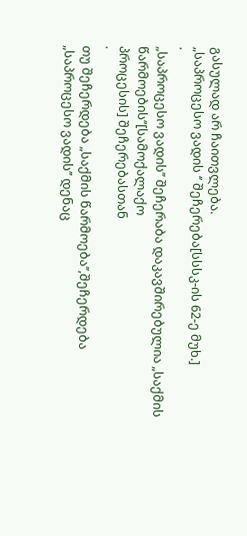გასულად არ ჩაითვლება.
„საპროცესო ვადის ‘’ შეჩერება[სსსკ-ის 62-ე მუხ.]
·
„საპროცესო ვადის’’ შეჩერაბა დაკავშირებულია „საქმის წარმოების’’[სამოქალაქო
პროცესის] შეჩერებასთან
·
თუ შეჩერდება „საქმის წარმოება’’,შეჩერდება
„საპროცესო ვადის’’ დენაც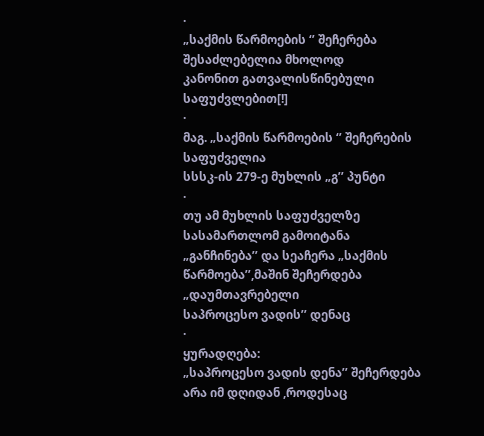·
„საქმის წარმოების ‘’ შეჩერება შესაძლებელია მხოლოდ
კანონით გათვალისწინებული საფუძვლებით[!]
·
მაგ. „საქმის წარმოების ‘’ შეჩერების საფუძველია
სსსკ-ის 279-ე მუხლის „გ’’ პუნტი
·
თუ ამ მუხლის საფუძველზე სასამართლომ გამოიტანა
„განჩინება’’ და სეაჩერა „საქმის წარმოება’’,მაშინ შეჩერდება „დაუმთავრებელი
საპროცესო ვადის’’ დენაც
·
ყურადღება:
„საპროცესო ვადის დენა’’ შეჩერდება არა იმ დღიდან ,როდესაც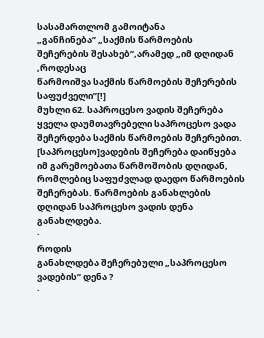სასამართლომ გამოიტანა
„განჩინება’’ „საქმის წარმოების შეჩერების შესახებ’’,არამედ „იმ დღიდან ,როდესაც
წარმოიშვა საქმის წარმოების შეჩერების საფუძველი’’[!]
მუხლი 62. საპროცესო ვადის შეჩერება
ყველა დაუმთავრებელი საპროცესო ვადა შეჩერდება საქმის წარმოების შეჩერებით. [საპროცესო]ვადების შეჩერება დაიწყება იმ გარემოებათა წარმოშობის დღიდან, რომლებიც საფუძვლად დაედო წარმოების შეჩერებას. წარმოების განახლების დღიდან საპროცესო ვადის დენა განახლდება.
·
როდის
განახლდება შეჩერებული „საპროცესო ვადების’’ დენა ?
·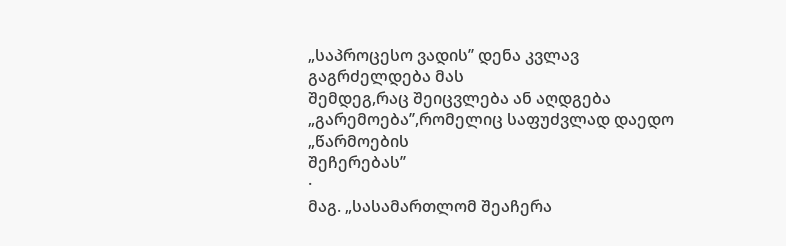„საპროცესო ვადის’’ დენა კვლავ გაგრძელდება მას
შემდეგ,რაც შეიცვლება ან აღდგება „გარემოება’’,რომელიც საფუძვლად დაედო „წარმოების
შეჩერებას’’
·
მაგ. „სასამართლომ შეაჩერა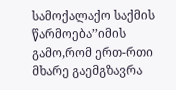სამოქალაქო საქმის
წარმოება’’იმის გამო,რომ ერთ-რთი მხარე გაემგზავრა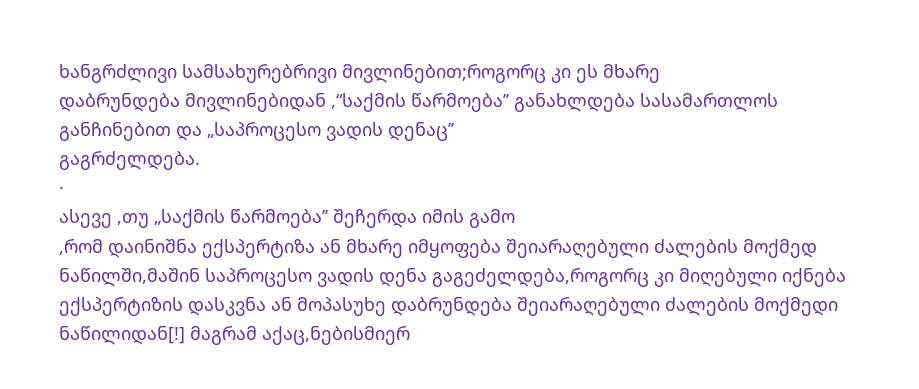ხანგრძლივი სამსახურებრივი მივლინებით;როგორც კი ეს მხარე
დაბრუნდება მივლინებიდან ,“საქმის წარმოება’’ განახლდება სასამართლოს
განჩინებით და „საპროცესო ვადის დენაც’’
გაგრძელდება.
·
ასევე ,თუ „საქმის წარმოება’’ შეჩერდა იმის გამო
,რომ დაინიშნა ექსპერტიზა ან მხარე იმყოფება შეიარაღებული ძალების მოქმედ
ნაწილში,მაშინ საპროცესო ვადის დენა გაგეძელდება,როგორც კი მიღებული იქნება
ექსპერტიზის დასკვნა ან მოპასუხე დაბრუნდება შეიარაღებული ძალების მოქმედი
ნაწილიდან[!] მაგრამ აქაც,ნებისმიერ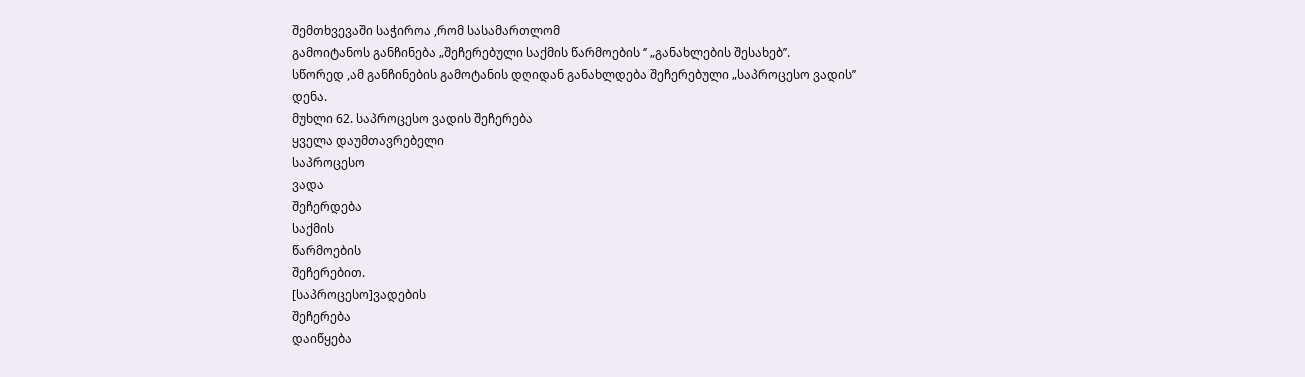შემთხვევაში საჭიროა ,რომ სასამართლომ
გამოიტანოს განჩინება „შეჩერებული საქმის წარმოების ‘’ „განახლების შესახებ’’.
სწორედ ,ამ განჩინების გამოტანის დღიდან განახლდება შეჩერებული „საპროცესო ვადის’’
დენა.
მუხლი 62. საპროცესო ვადის შეჩერება
ყველა დაუმთავრებელი
საპროცესო
ვადა
შეჩერდება
საქმის
წარმოების
შეჩერებით.
[საპროცესო]ვადების
შეჩერება
დაიწყება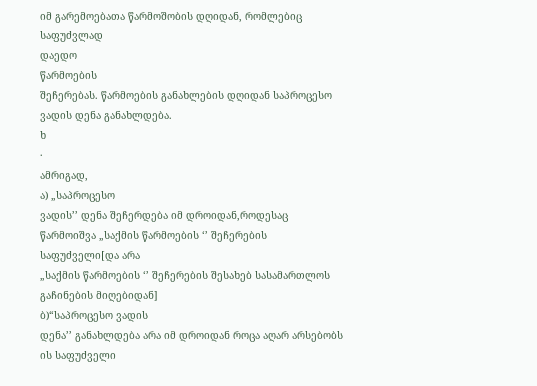იმ გარემოებათა წარმოშობის დღიდან, რომლებიც
საფუძვლად
დაედო
წარმოების
შეჩერებას. წარმოების განახლების დღიდან საპროცესო ვადის დენა განახლდება.
ხ
·
ამრიგად,
ა) „საპროცესო
ვადის’’ დენა შეჩერდება იმ დროიდან,როდესაც
წარმოიშვა „საქმის წარმოების ‘’ შეჩერების საფუძველი[და არა
„საქმის წარმოების ‘’ შეჩერების შესახებ სასამართლოს გაჩინების მიღებიდან]
ბ)“საპროცესო ვადის
დენა’’ განახლდება არა იმ დროიდან როცა აღარ არსებობს ის საფუძველი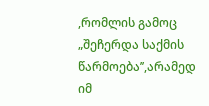,რომლის გამოც „შეჩერდა საქმის წარმოება’’,არამედ იმ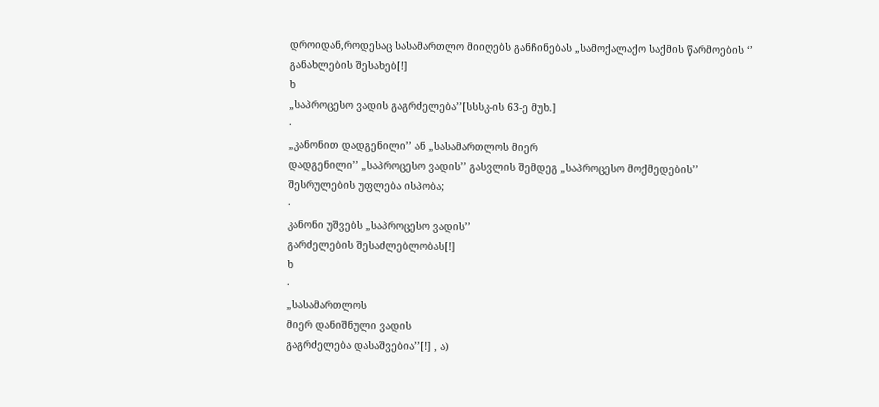დროიდან,როდესაც სასამართლო მიიღებს განჩინებას „სამოქალაქო საქმის წარმოების ‘’
განახლების შესახებ[!]
ხ
„საპროცესო ვადის გაგრძელება’’[სსსკ-ის 63-ე მუხ.]
·
„კანონით დადგენილი’’ ან „სასამართლოს მიერ
დადგენილი’’ „საპროცესო ვადის’’ გასვლის შემდეგ „საპროცესო მოქმედების’’
შესრულების უფლება ისპობა;
·
კანონი უშვებს „საპროცესო ვადის’’
გარძელების შესაძლებლობას[!]
ხ
·
„სასამართლოს
მიერ დანიშნული ვადის
გაგრძელება დასაშვებია’’[!] , ა)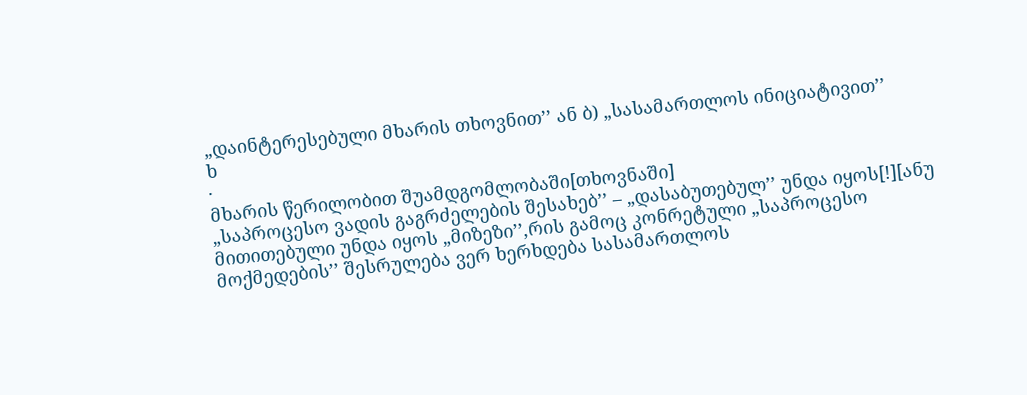„დაინტერესებული მხარის თხოვნით’’ ან ბ) „სასამართლოს ინიციატივით’’
ხ
·
მხარის წერილობით შუამდგომლობაში[თხოვნაში]
„საპროცესო ვადის გაგრძელების შესახებ’’ – „დასაბუთებულ’’ უნდა იყოს[!][ანუ მითითებული უნდა იყოს „მიზეზი’’,რის გამოც კონრეტული „საპროცესო
მოქმედების’’ შესრულება ვერ ხერხდება სასამართლოს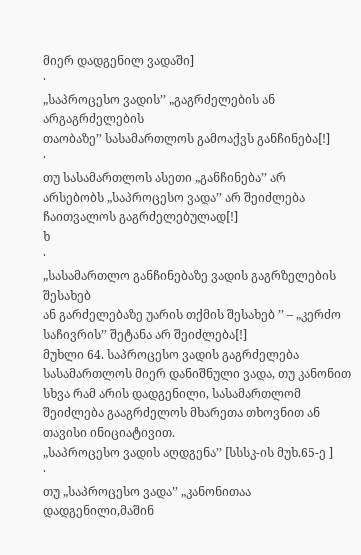მიერ დადგენილ ვადაში]
·
„საპროცესო ვადის’’ „გაგრძელების ან არგაგრძელების
თაობაზე’’ სასამართლოს გამოაქვს განჩინება[!]
·
თუ სასამართლოს ასეთი „განჩინება’’ არ
არსებობს „საპროცესო ვადა’’ არ შეიძლება ჩაითვალოს გაგრძელებულად[!]
ხ
·
„სასამართლო განჩინებაზე ვადის გაგრზელების შესახებ
ან გარძელებაზე უარის თქმის შესახებ ’’ – „კერძო
საჩივრის’’ შეტანა არ შეიძლება[!]
მუხლი 64. საპროცესო ვადის გაგრძელება
სასამართლოს მიერ დანიშნული ვადა, თუ კანონით სხვა რამ არის დადგენილი, სასამართლომ შეიძლება გააგრძელოს მხარეთა თხოვნით ან თავისი ინიციატივით.
„საპროცესო ვადის აღდგენა’’ [სსსკ-ის მუხ.65-ე ]
·
თუ „საპროცესო ვადა’’ „კანონითაა დადგენილი,მაშინ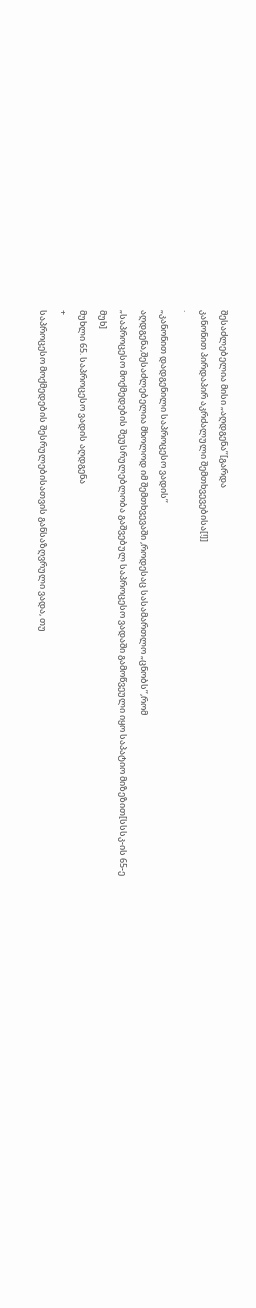შესაძლებელია მისი „აღდგენა’’[გარდა
კანონით პირდაპირ აკრძალული შემთხვევებისა[!]]
·
„კანონით დადგენილი საპროცესო ვადის’’
აღდგენა,შესაძლებელია მხოლოდ იმ შემთხვევაში ,როდესაც სასამართლო „ცნობს’’,რომ
„საპროცესო მოქმედების შეუსრულებლობა გაშვებულ საპროცესო ვადაში გამოწვეული იყო საპატიო მიზეზით[სსსკ-ის 65-ე
მუხ]
მუხლი 65. საპროცესო ვადის აღდგენა
+
საპროცესო მოქმედების შესრულებისათვის განსაზღვრული ვადა, თუ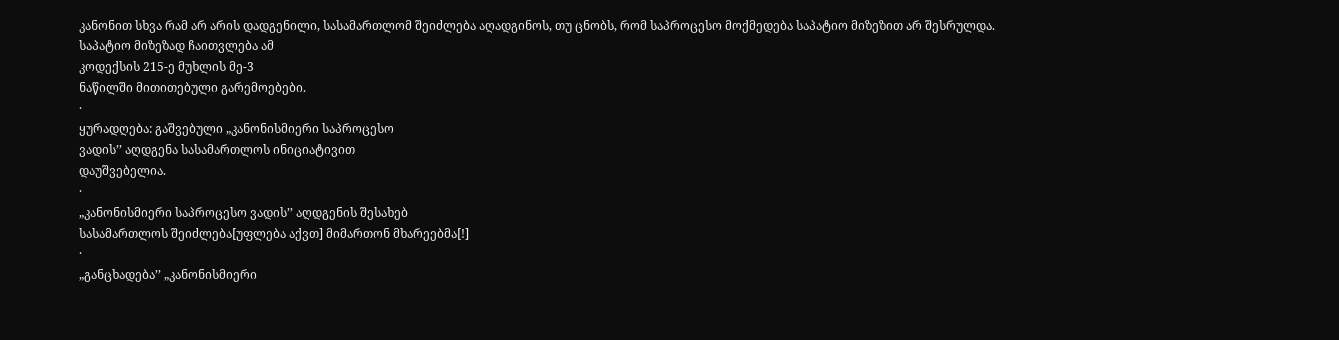კანონით სხვა რამ არ არის დადგენილი, სასამართლომ შეიძლება აღადგინოს, თუ ცნობს, რომ საპროცესო მოქმედება საპატიო მიზეზით არ შესრულდა. საპატიო მიზეზად ჩაითვლება ამ
კოდექსის 215-ე მუხლის მე-3
ნაწილში მითითებული გარემოებები.
·
ყურადღება: გაშვებული „კანონისმიერი საპროცესო
ვადის’’ აღდგენა სასამართლოს ინიციატივით
დაუშვებელია.
·
„კანონისმიერი საპროცესო ვადის’’ აღდგენის შესახებ
სასამართლოს შეიძლება[უფლება აქვთ] მიმართონ მხარეებმა[!]
·
„განცხადება’’ „კანონისმიერი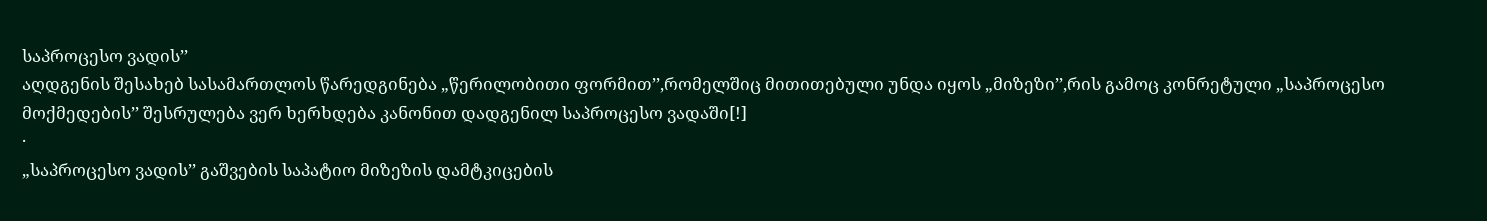საპროცესო ვადის’’
აღდგენის შესახებ სასამართლოს წარედგინება „წერილობითი ფორმით’’,რომელშიც მითითებული უნდა იყოს „მიზეზი’’,რის გამოც კონრეტული „საპროცესო
მოქმედების’’ შესრულება ვერ ხერხდება კანონით დადგენილ საპროცესო ვადაში[!]
·
„საპროცესო ვადის’’ გაშვების საპატიო მიზეზის დამტკიცების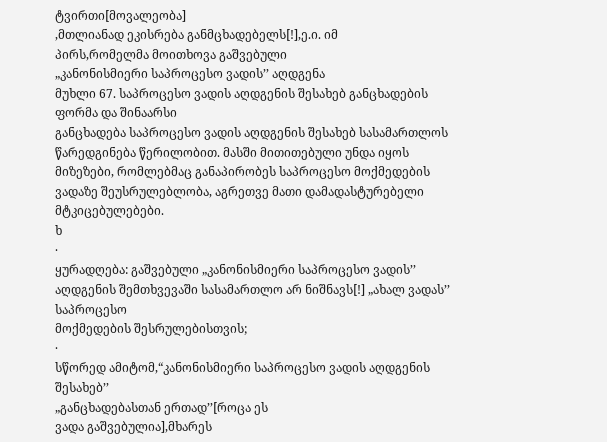ტვირთი[მოვალეობა]
,მთლიანად ეკისრება განმცხადებელს[!],ე.ი. იმ
პირს,რომელმა მოითხოვა გაშვებული
„კანონისმიერი საპროცესო ვადის’’ აღდგენა
მუხლი 67. საპროცესო ვადის აღდგენის შესახებ განცხადების ფორმა და შინაარსი
განცხადება საპროცესო ვადის აღდგენის შესახებ სასამართლოს წარედგინება წერილობით. მასში მითითებული უნდა იყოს მიზეზები, რომლებმაც განაპირობეს საპროცესო მოქმედების ვადაზე შეუსრულებლობა, აგრეთვე მათი დამადასტურებელი მტკიცებულებები.
ხ
·
ყურადღება: გაშვებული „კანონისმიერი საპროცესო ვადის’’
აღდგენის შემთხვევაში სასამართლო არ ნიშნავს[!] „ახალ ვადას’’ საპროცესო
მოქმედების შესრულებისთვის;
·
სწორედ ამიტომ,“კანონისმიერი საპროცესო ვადის აღდგენის შესახებ’’
„განცხადებასთან ერთად’’[როცა ეს
ვადა გაშვებულია],მხარეს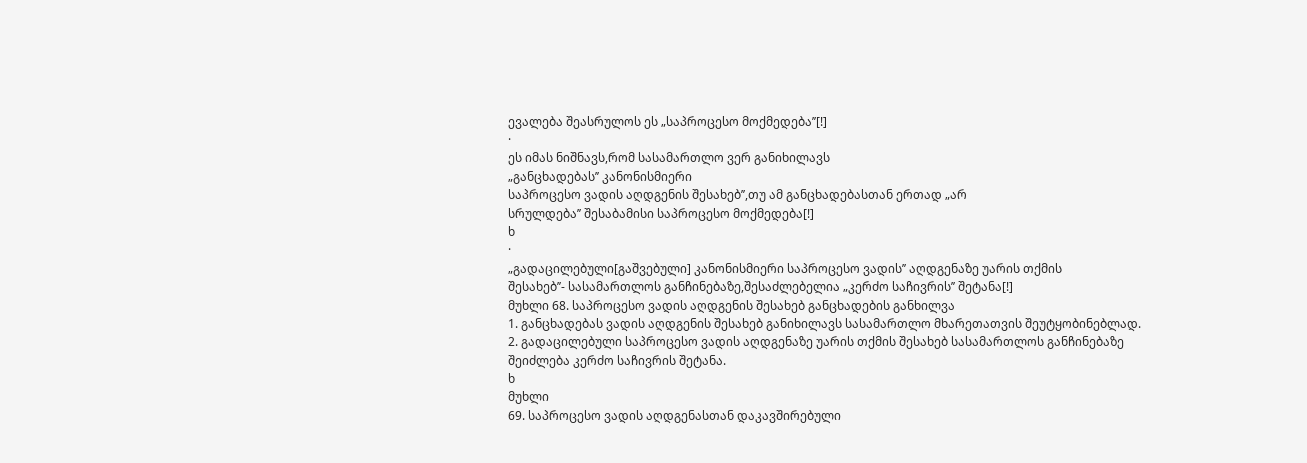ევალება შეასრულოს ეს „საპროცესო მოქმედება’’[!]
·
ეს იმას ნიშნავს,რომ სასამართლო ვერ განიხილავს
„განცხადებას’’ კანონისმიერი
საპროცესო ვადის აღდგენის შესახებ’’,თუ ამ განცხადებასთან ერთად „არ
სრულდება’’ შესაბამისი საპროცესო მოქმედება[!]
ხ
·
„გადაცილებული[გაშვებული] კანონისმიერი საპროცესო ვადის’’ აღდგენაზე უარის თქმის
შესახებ’’- სასამართლოს განჩინებაზე,შესაძლებელია „კერძო საჩივრის’’ შეტანა[!]
მუხლი 68. საპროცესო ვადის აღდგენის შესახებ განცხადების განხილვა
1. განცხადებას ვადის აღდგენის შესახებ განიხილავს სასამართლო მხარეთათვის შეუტყობინებლად.
2. გადაცილებული საპროცესო ვადის აღდგენაზე უარის თქმის შესახებ სასამართლოს განჩინებაზე შეიძლება კერძო საჩივრის შეტანა.
ხ
მუხლი
69. საპროცესო ვადის აღდგენასთან დაკავშირებული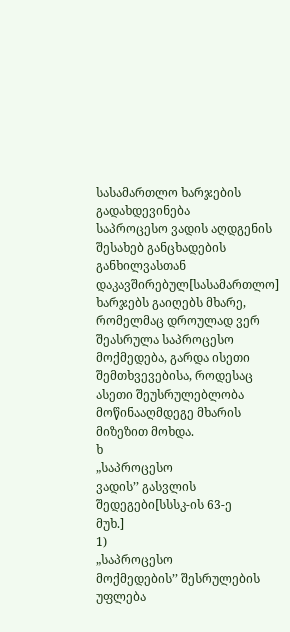სასამართლო ხარჯების გადახდევინება
საპროცესო ვადის აღდგენის შესახებ განცხადების განხილვასთან დაკავშირებულ[სასამართლო] ხარჯებს გაიღებს მხარე, რომელმაც დროულად ვერ შეასრულა საპროცესო მოქმედება, გარდა ისეთი შემთხვევებისა, როდესაც ასეთი შეუსრულებლობა მოწინააღმდეგე მხარის მიზეზით მოხდა.
ხ
„საპროცესო
ვადის’’ გასვლის შედეგები[სსსკ-ის 63-ე
მუხ.]
1)
„საპროცესო
მოქმედების’’ შესრულების უფლება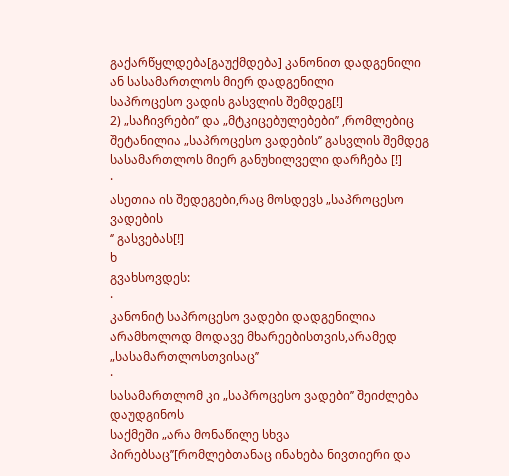გაქარწყლდება[გაუქმდება] კანონით დადგენილი ან სასამართლოს მიერ დადგენილი
საპროცესო ვადის გასვლის შემდეგ[!]
2) „საჩივრები’’ და „მტკიცებულებები’’ ,რომლებიც
შეტანილია „საპროცესო ვადების’’ გასვლის შემდეგ
სასამართლოს მიერ განუხილველი დარჩება [!]
·
ასეთია ის შედეგები,რაც მოსდევს „საპროცესო ვადების
‘’ გასვებას[!]
ხ
გვახსოვდეს:
·
კანონიტ საპროცესო ვადები დადგენილია არამხოლოდ მოდავე მხარეებისთვის,არამედ
„სასამართლოსთვისაც’’
·
სასამართლომ კი „საპროცესო ვადები’’ შეიძლება დაუდგინოს
საქმეში „არა მონაწილე სხვა პირებსაც’’[რომლებთანაც ინახება ნივთიერი და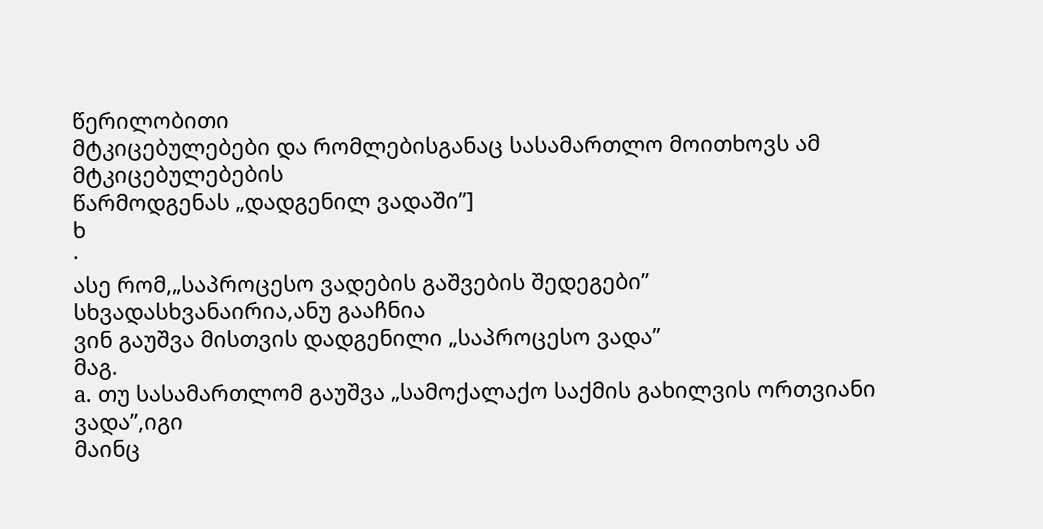წერილობითი
მტკიცებულებები და რომლებისგანაც სასამართლო მოითხოვს ამ მტკიცებულებების
წარმოდგენას „დადგენილ ვადაში’’]
ხ
·
ასე რომ,„საპროცესო ვადების გაშვების შედეგები’’
სხვადასხვანაირია,ანუ გააჩნია
ვინ გაუშვა მისთვის დადგენილი „საპროცესო ვადა’’
მაგ.
a. თუ სასამართლომ გაუშვა „სამოქალაქო საქმის გახილვის ორთვიანი ვადა’’,იგი
მაინც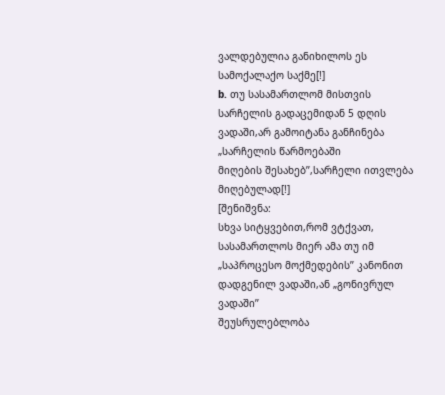ვალდებულია განიხილოს ეს სამოქალაქო საქმე[!]
b. თუ სასამართლომ მისთვის
სარჩელის გადაცემიდან 5 დღის ვადაში,არ გამოიტანა განჩინება „სარჩელის წარმოებაში
მიღების შესახებ’’,სარჩელი ითვლება მიღებულად[!]
[შენიშვნა:
სხვა სიტყვებით,რომ ვტქვათ, სასამართლოს მიერ ამა თუ იმ „საპროცესო მოქმედების’’ კანონით დადგენილ ვადაში,ან „გონივრულ ვადაში’’
შეუსრულებლობა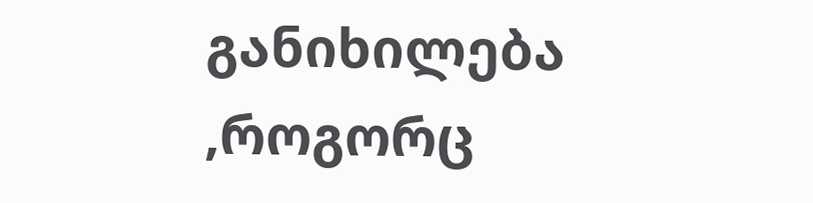განიხილება ,როგორც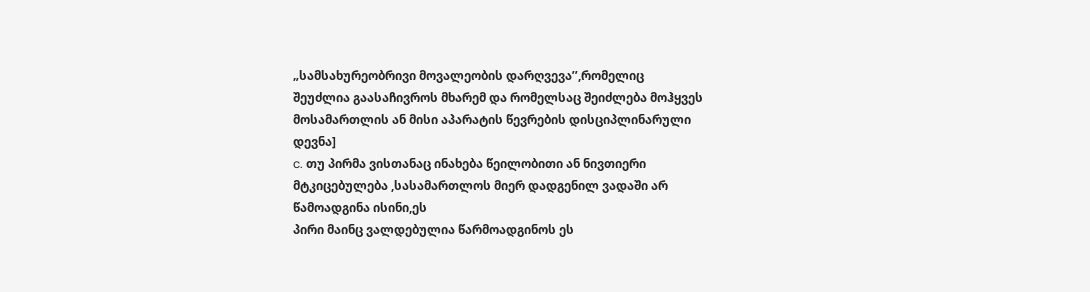„სამსახურეობრივი მოვალეობის დარღვევა’’,რომელიც
შეუძლია გაასაჩივროს მხარემ და რომელსაც შეიძლება მოჰყვეს მოსამართლის ან მისი აპარატის წევრების დისციპლინარული
დევნა]
c. თუ პირმა ვისთანაც ინახება წეილობითი ან ნივთიერი
მტკიცებულება ,სასამართლოს მიერ დადგენილ ვადაში არ
წამოადგინა ისინი,ეს
პირი მაინც ვალდებულია წარმოადგინოს ეს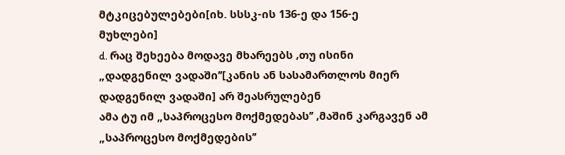მტკიცებულებები[იხ. სსსკ-ის 136-ე და 156-ე
მუხლები]
d. რაც შეხეება მოდავე მხარეებს ,თუ ისინი
„დადგენილ ვადაში’’[კანის ან სასამართლოს მიერ დადგენილ ვადაში] არ შეასრულებენ
ამა ტუ იმ „საპროცესო მოქმედებას’’ ,მაშინ კარგავენ ამ „საპროცესო მოქმედების’’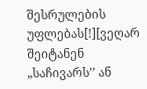შესრულების უფლებას[!][ვეღარ შეიტანენ „საჩივარს’’ ან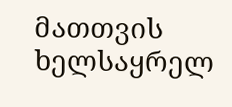მათთვის ხელსაყრელ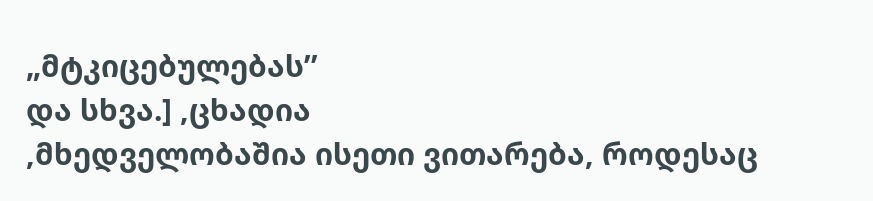„მტკიცებულებას’’
და სხვა.] ,ცხადია
,მხედველობაშია ისეთი ვითარება, როდესაც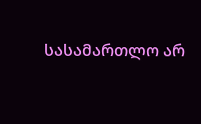სასამართლო არ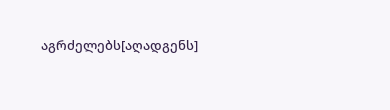აგრძელებს[აღადგენს]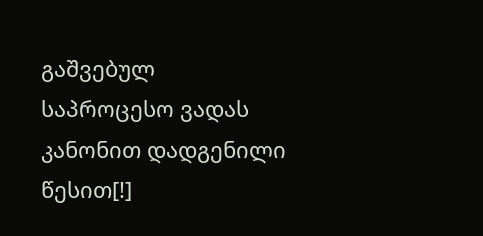გაშვებულ საპროცესო ვადას კანონით დადგენილი წესით[!]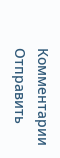Комментарии
Отправить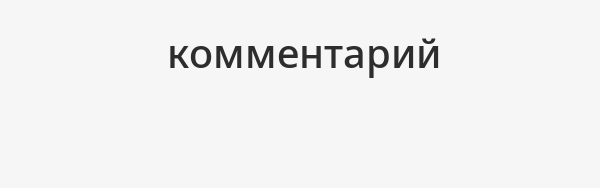комментарий